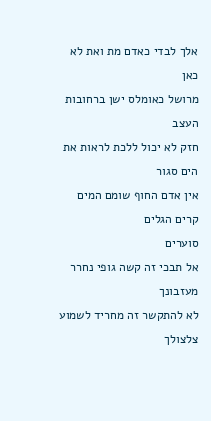אלך לבדי כאדם מת ואת לא כאן
מרושל כאומלס ישן ברחובות העצב
חזק לא יכול ללכת לראות את הים סגור
אין אדם החוף שומם המים קרים הגלים
סוערים
אל תבכי זה קשה גופי נחרר מעזבונך
לא להתקשר זה מחריד לשמוע צלצולך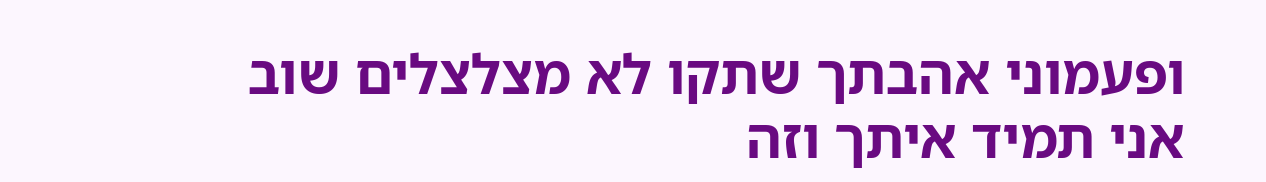ופעמוני אהבתך שתקו לא מצלצלים שוב
אני תמיד איתך וזה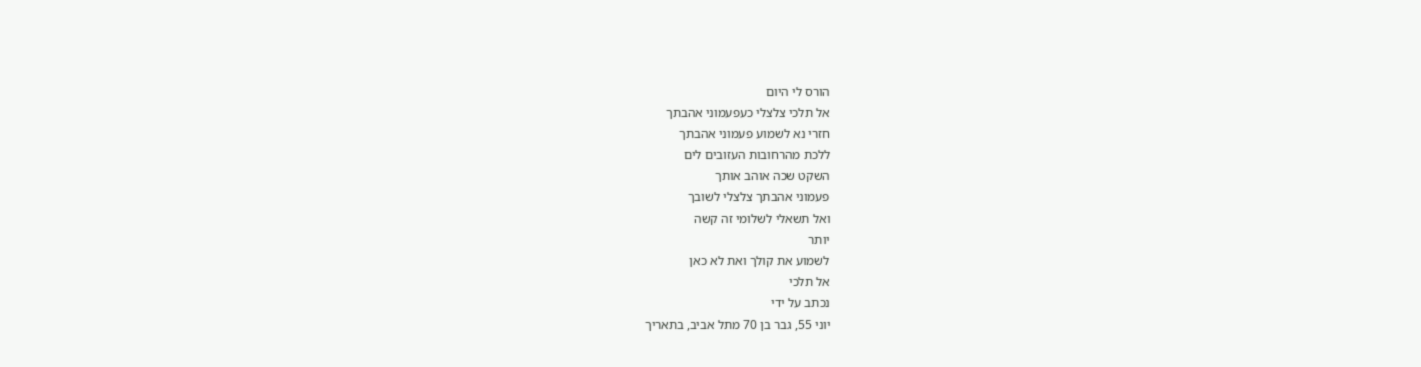הורס לי היום
אל תלכי צלצלי כעפעמוני אהבתך
חזרי נא לשמוע פעמוני אהבתך
ללכת מהרחובות העזובים לים
השקט שכה אוהב אותך
פעמוני אהבתך צלצלי לשובך
ואל תשאלי לשלומי זה קשה
יותר
לשמוע את קולך ואת לא כאן
אל תלכי
נכתב על ידי
יוני 55, גבר בן 70 מתל אביב, בתאריך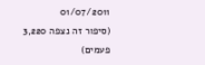01/07/2011
(סיפור זה נצפה 3,220 פעמים)